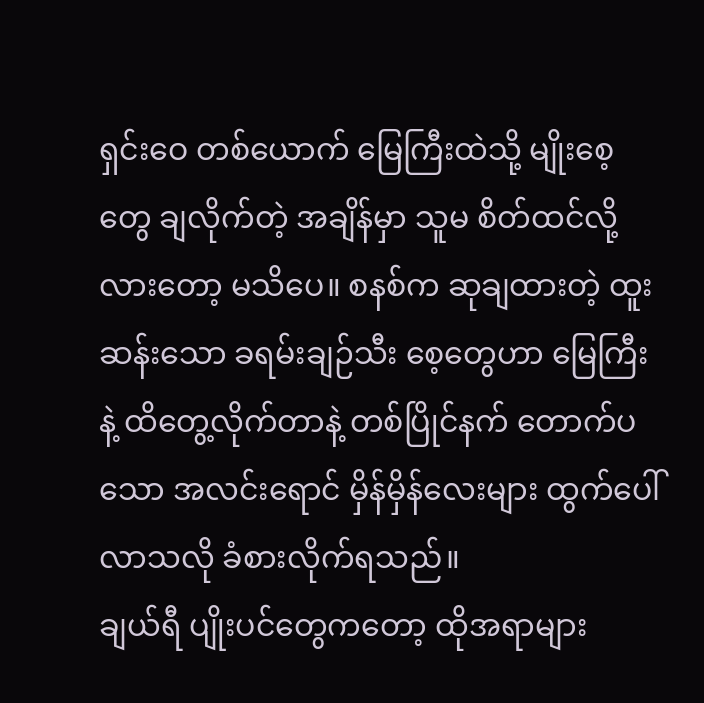ရှင်းဝေ တစ်ယောက် မြေကြီးထဲသို့ မျိုးစေ့တွေ ချလိုက်တဲ့ အချိန်မှာ သူမ စိတ်ထင်လို့လားတော့ မသိပေ။ စနစ်က ဆုချထားတဲ့ ထူးဆန်းသော ခရမ်းချဉ်သီး စေ့တွေဟာ မြေကြီးနဲ့ ထိတွေ့လိုက်တာနဲ့ တစ်ပြိုင်နက် တောက်ပသော အလင်းရောင် မှိန်မှိန်လေးများ ထွက်ပေါ်လာသလို ခံစားလိုက်ရသည်။
ချယ်ရီ ပျိုးပင်တွေကတော့ ထိုအရာများ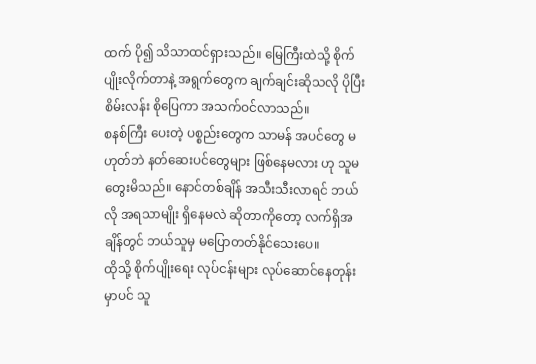ထက် ပို၍ သိသာထင်ရှားသည်။ မြေကြီးထဲသို့ စိုက်ပျိုးလိုက်တာနဲ့ အရွက်တွေက ချက်ချင်းဆိုသလို ပိုပြီး စိမ်းလန်း စိုပြေကာ အသက်ဝင်လာသည်။
စနစ်ကြီး ပေးတဲ့ ပစ္စည်းတွေက သာမန် အပင်တွေ မဟုတ်ဘဲ နတ်ဆေးပင်တွေများ ဖြစ်နေမလား ဟု သူမ တွေးမိသည်။ နောင်တစ်ချိန် အသီးသီးလာရင် ဘယ်လို အရသာမျိုး ရှိနေမလဲ ဆိုတာကိုတော့ လက်ရှိအချိန်တွင် ဘယ်သူမှ မပြောတတ်နိုင်သေးပေ။
ထိုသို့ စိုက်ပျိုးရေး လုပ်ငန်းများ လုပ်ဆောင်နေတုန်းမှာပင် သူ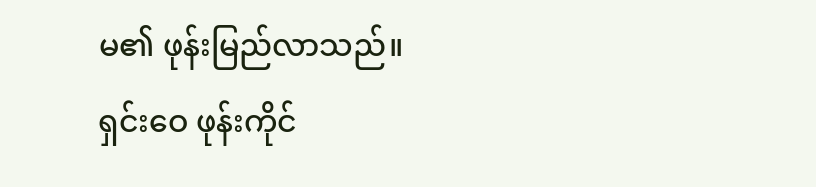မ၏ ဖုန်းမြည်လာသည်။ ရှင်းဝေ ဖုန်းကိုင်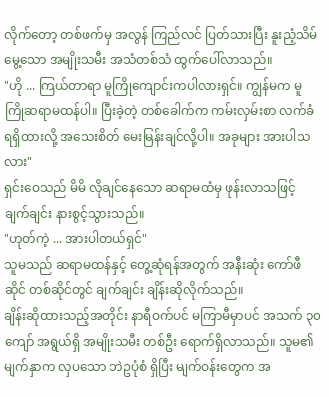လိုက်တော့ တစ်ဖက်မှ အလွန် ကြည်လင် ပြတ်သားပြီး နူးညံ့သိမ်မွေ့သော အမျိုးသမီး အသံတစ်သံ ထွက်ပေါ်လာသည်။
"ဟို ... ကြယ်တာရာ မူကြိုကျောင်းကပါလားရှင်။ ကျွန်မက မူကြိုဆရာမထန်ပါ။ ပြီးခဲ့တဲ့ တစ်ခေါက်က ကမ်းလှမ်းစာ လက်ခံရရှိထားလို့ အသေးစိတ် မေးမြန်းချင်လို့ပါ။ အခုများ အားပါသလား"
ရှင်းဝေသည် မိမိ လိုချင်နေသော ဆရာမထံမှ ဖုန်းလာသဖြင့် ချက်ချင်း နားစွင့်သွားသည်။
"ဟုတ်ကဲ့ ... အားပါတယ်ရှင်"
သူမသည် ဆရာမထန်နှင့် တွေ့ဆုံရန်အတွက် အနီးဆုံး ကော်ဖီဆိုင် တစ်ဆိုင်တွင် ချက်ချင်း ချိန်းဆိုလိုက်သည်။
ချိန်းဆိုထားသည့်အတိုင်း နာရီဝက်ပင် မကြာမီမှာပင် အသက် ၃၀ ကျော် အရွယ်ရှိ အမျိုးသမီး တစ်ဦး ရောက်ရှိလာသည်။ သူမ၏ မျက်နှာက လှပသော ဘဲဥပုံစံ ရှိပြီး မျက်ဝန်းတွေက အ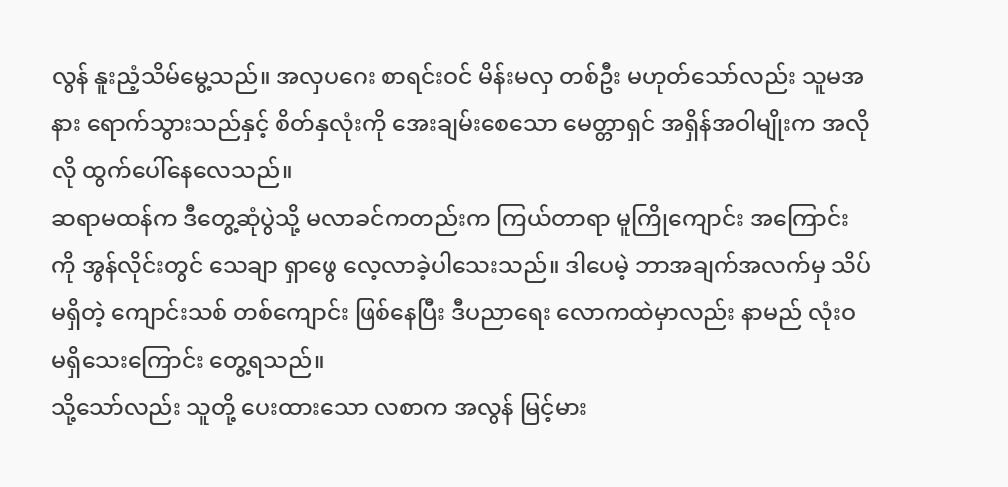လွန် နူးညံ့သိမ်မွေ့သည်။ အလှပဂေး စာရင်းဝင် မိန်းမလှ တစ်ဦး မဟုတ်သော်လည်း သူမအနား ရောက်သွားသည်နှင့် စိတ်နှလုံးကို အေးချမ်းစေသော မေတ္တာရှင် အရှိန်အဝါမျိုးက အလိုလို ထွက်ပေါ်နေလေသည်။
ဆရာမထန်က ဒီတွေ့ဆုံပွဲသို့ မလာခင်ကတည်းက ကြယ်တာရာ မူကြိုကျောင်း အကြောင်းကို အွန်လိုင်းတွင် သေချာ ရှာဖွေ လေ့လာခဲ့ပါသေးသည်။ ဒါပေမဲ့ ဘာအချက်အလက်မှ သိပ်မရှိတဲ့ ကျောင်းသစ် တစ်ကျောင်း ဖြစ်နေပြီး ဒီပညာရေး လောကထဲမှာလည်း နာမည် လုံးဝ မရှိသေးကြောင်း တွေ့ရသည်။
သို့သော်လည်း သူတို့ ပေးထားသော လစာက အလွန် မြင့်မား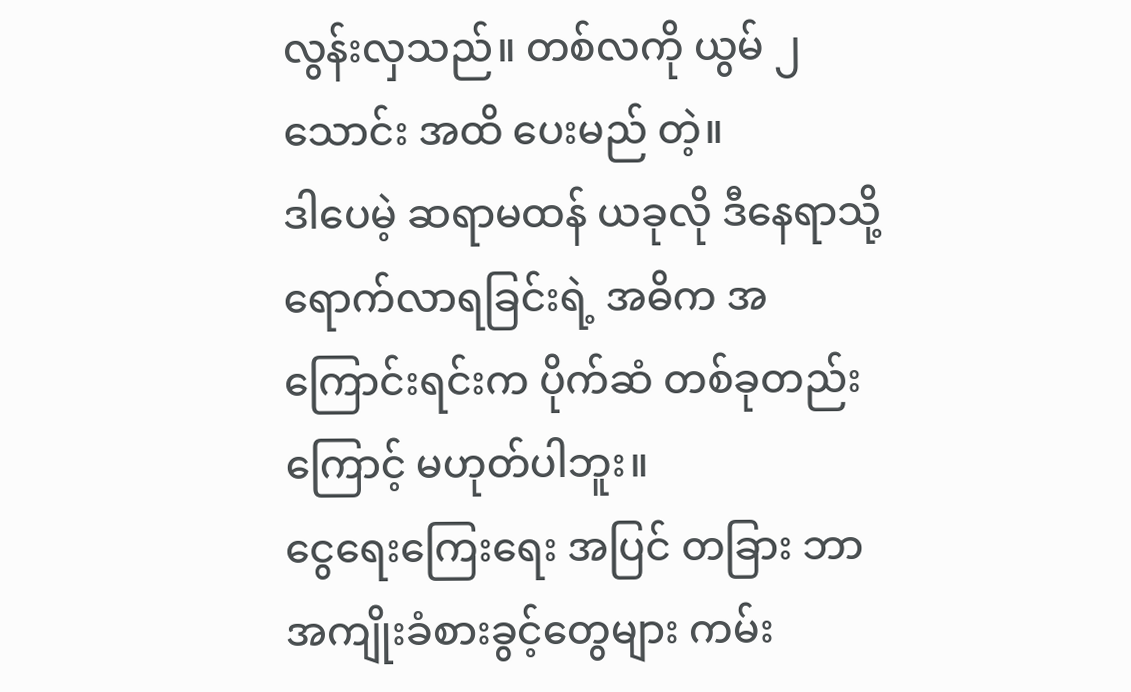လွန်းလှသည်။ တစ်လကို ယွမ် ၂ သောင်း အထိ ပေးမည် တဲ့။
ဒါပေမဲ့ ဆရာမထန် ယခုလို ဒီနေရာသို့ ရောက်လာရခြင်းရဲ့ အဓိက အကြောင်းရင်းက ပိုက်ဆံ တစ်ခုတည်းကြောင့် မဟုတ်ပါဘူး။
ငွေရေးကြေးရေး အပြင် တခြား ဘာအကျိုးခံစားခွင့်တွေများ ကမ်း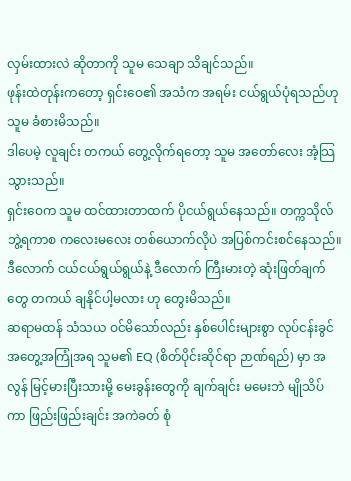လှမ်းထားလဲ ဆိုတာကို သူမ သေချာ သိချင်သည်။
ဖုန်းထဲတုန်းကတော့ ရှင်းဝေ၏ အသံက အရမ်း ငယ်ရွယ်ပုံရသည်ဟု သူမ ခံစားမိသည်။
ဒါပေမဲ့ လူချင်း တကယ် တွေ့လိုက်ရတော့ သူမ အတော်လေး အံ့သြသွားသည်။
ရှင်းဝေက သူမ ထင်ထားတာထက် ပိုငယ်ရွယ်နေသည်။ တက္ကသိုလ် ဘွဲ့ရကာစ ကလေးမလေး တစ်ယောက်လိုပဲ အပြစ်ကင်းစင်နေသည်။ ဒီလောက် ငယ်ငယ်ရွယ်ရွယ်နဲ့ ဒီလောက် ကြီးမားတဲ့ ဆုံးဖြတ်ချက်တွေ တကယ် ချနိုင်ပါ့မလား ဟု တွေးမိသည်။
ဆရာမထန် သံသယ ဝင်မိသော်လည်း နှစ်ပေါင်းများစွာ လုပ်ငန်းခွင် အတွေ့အကြုံအရ သူမ၏ EQ (စိတ်ပိုင်းဆိုင်ရာ ဉာဏ်ရည်) မှာ အလွန် မြင့်မားပြီးသားမို့ မေးခွန်းတွေကို ချက်ချင်း မမေးဘဲ မျိုသိပ်ကာ ဖြည်းဖြည်းချင်း အကဲခတ် စုံ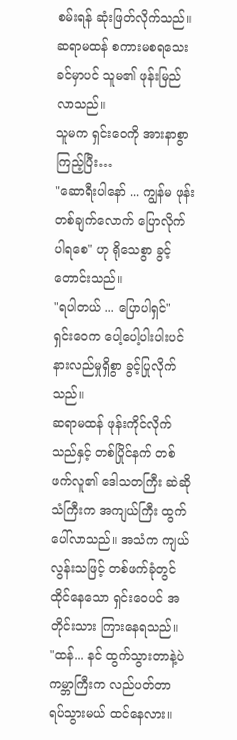စမ်းရန် ဆုံးဖြတ်လိုက်သည်။
ဆရာမထန် စကားမစရသေးခင်မှာပင် သူမ၏ ဖုန်းမြည်လာသည်။
သူမက ရှင်းဝေကို အားနာစွာ ကြည့်ပြီး…
"ဆောရီးပါနော် ... ကျွန်မ ဖုန်းတစ်ချက်လောက် ပြောလိုက်ပါရစေ" ဟု ရိုသေစွာ ခွင့်တောင်းသည်။
"ရပါတယ် ... ပြောပါရှင်"
ရှင်းဝေက ပေါ့ပေါ့ပါးပါးပင် နားလည်မှုရှိစွာ ခွင့်ပြုလိုက်သည်။
ဆရာမထန် ဖုန်းကိုင်လိုက်သည်နှင့် တစ်ပြိုင်နက် တစ်ဖက်လူ၏ ဒေါသတကြီး ဆဲဆိုသံကြီးက အကျယ်ကြီး ထွက်ပေါ်လာသည်။ အသံက ကျယ်လွန်းသဖြင့် တစ်ဖက်ခုံတွင် ထိုင်နေသော ရှင်းဝေပင် အတိုင်းသား ကြားနေရသည်။
"ထန်... နင် ထွက်သွားတာနဲ့ပဲ ကမ္ဘာကြီးက လည်ပတ်တာ ရပ်သွားမယ် ထင်နေလား။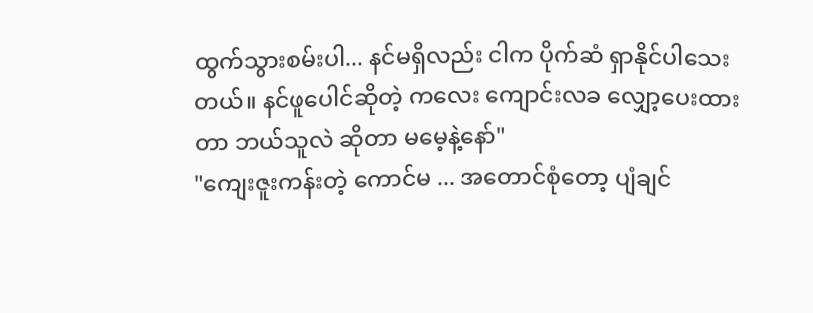ထွက်သွားစမ်းပါ... နင်မရှိလည်း ငါက ပိုက်ဆံ ရှာနိုင်ပါသေးတယ်။ နင်ဖူပေါင်ဆိုတဲ့ ကလေး ကျောင်းလခ လျှော့ပေးထားတာ ဘယ်သူလဲ ဆိုတာ မမေ့နဲ့နော်"
"ကျေးဇူးကန်းတဲ့ ကောင်မ ... အတောင်စုံတော့ ပျံချင်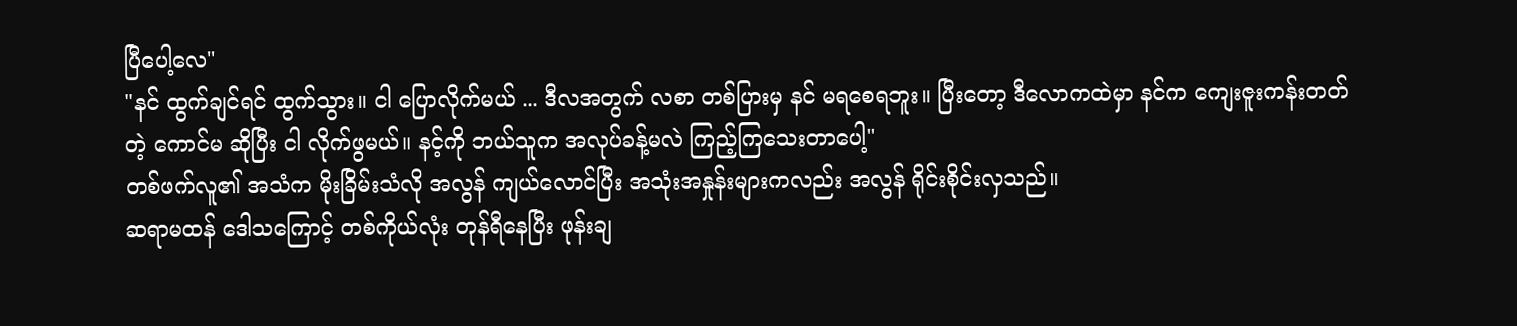ပြီပေါ့လေ"
"နင် ထွက်ချင်ရင် ထွက်သွား။ ငါ ပြောလိုက်မယ် ... ဒီလအတွက် လစာ တစ်ပြားမှ နင် မရစေရဘူး။ ပြီးတော့ ဒီလောကထဲမှာ နင်က ကျေးဇူးကန်းတတ်တဲ့ ကောင်မ ဆိုပြီး ငါ လိုက်ဖွမယ်။ နင့်ကို ဘယ်သူက အလုပ်ခန့်မလဲ ကြည့်ကြသေးတာပေါ့"
တစ်ဖက်လူ၏ အသံက မိုးခြိမ်းသံလို အလွန် ကျယ်လောင်ပြီး အသုံးအနှုန်းများကလည်း အလွန် ရိုင်းစိုင်းလှသည်။
ဆရာမထန် ဒေါသကြောင့် တစ်ကိုယ်လုံး တုန်ရီနေပြီး ဖုန်းချ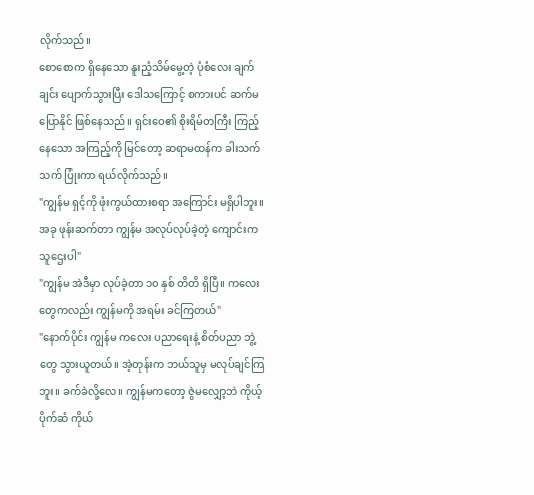လိုက်သည်။
စောစောက ရှိနေသော နူးညံ့သိမ်မွေ့တဲ့ ပုံစံလေး ချက်ချင်း ပျောက်သွားပြီး ဒေါသကြောင့် စကားပင် ဆက်မပြောနိုင် ဖြစ်နေသည်။ ရှင်းဝေ၏ စိုးရိမ်တကြီး ကြည့်နေသော အကြည့်ကို မြင်တော့ ဆရာမထန်က ခါးသက်သက် ပြုံးကာ ရယ်လိုက်သည်။
"ကျွန်မ ရှင့်ကို ဖုံးကွယ်ထားစရာ အကြောင်း မရှိပါဘူး။ အခု ဖုန်းဆက်တာ ကျွန်မ အလုပ်လုပ်ခဲ့တဲ့ ကျောင်းက သူဌေးပါ"
"ကျွန်မ အဲဒီမှာ လုပ်ခဲ့တာ ၁၀ နှစ် တိတိ ရှိပြီ။ ကလေးတွေကလည်း ကျွန်မကို အရမ်း ခင်ကြတယ်"
"နောက်ပိုင်း ကျွန်မ ကလေး ပညာရေးနဲ့ စိတ်ပညာ ဘွဲ့တွေ သွားယူတယ်။ အဲ့တုန်းက ဘယ်သူမှ မလုပ်ချင်ကြဘူး။ ခက်ခဲလို့လေ။ ကျွန်မကတော့ ဇွဲမလျှော့ဘဲ ကိုယ့်ပိုက်ဆံ ကိုယ်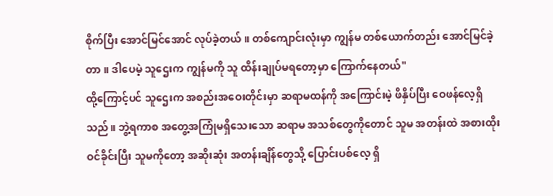စိုက်ပြီး အောင်မြင်အောင် လုပ်ခဲ့တယ်။ တစ်ကျောင်းလုံးမှာ ကျွန်မ တစ်ယောက်တည်း အောင်မြင်ခဲ့တာ။ ဒါပေမဲ့ သူဌေးက ကျွန်မကို သူ ထိန်းချုပ်မရတော့မှာ ကြောက်နေတယ်"
ထို့ကြောင့်ပင် သူဌေးက အစည်းအဝေးတိုင်းမှာ ဆရာမထန်ကို အကြောင်းမဲ့ ဖိနှိပ်ပြီး ဝေဖန်လေ့ရှိသည်။ ဘွဲ့ရကာစ အတွေ့အကြုံမရှိသေးသော ဆရာမ အသစ်တွေကိုတောင် သူမ အတန်းထဲ အစားထိုး ဝင်ခိုင်းပြီး သူမကိုတော့ အဆိုးဆုံး အတန်းချိန်တွေသို့ ပြောင်းပစ်လေ့ ရှိ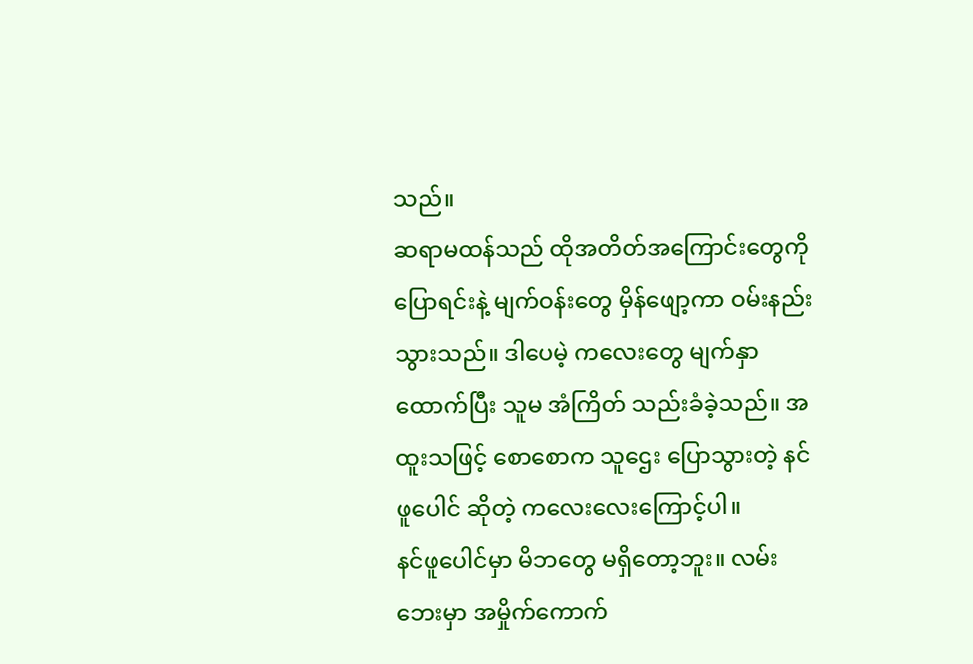သည်။
ဆရာမထန်သည် ထိုအတိတ်အကြောင်းတွေကို ပြောရင်းနဲ့ မျက်ဝန်းတွေ မှိန်ဖျော့ကာ ဝမ်းနည်းသွားသည်။ ဒါပေမဲ့ ကလေးတွေ မျက်နှာထောက်ပြီး သူမ အံကြိတ် သည်းခံခဲ့သည်။ အထူးသဖြင့် စောစောက သူဌေး ပြောသွားတဲ့ နင်ဖူပေါင် ဆိုတဲ့ ကလေးလေးကြောင့်ပါ။
နင်ဖူပေါင်မှာ မိဘတွေ မရှိတော့ဘူး။ လမ်းဘေးမှာ အမှိုက်ကောက်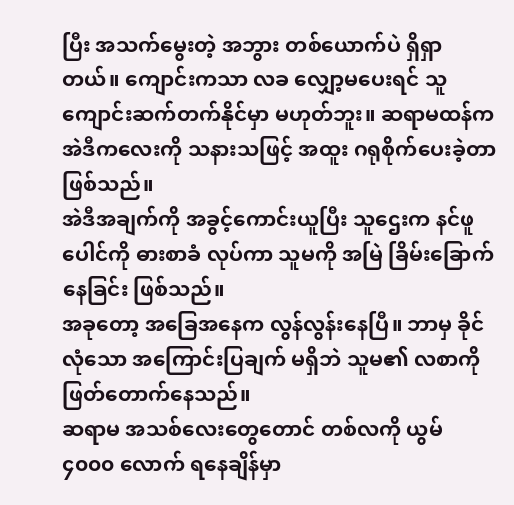ပြီး အသက်မွေးတဲ့ အဘွား တစ်ယောက်ပဲ ရှိရှာတယ်။ ကျောင်းကသာ လခ လျှော့မပေးရင် သူ ကျောင်းဆက်တက်နိုင်မှာ မဟုတ်ဘူး။ ဆရာမထန်က အဲဒီကလေးကို သနားသဖြင့် အထူး ဂရုစိုက်ပေးခဲ့တာ ဖြစ်သည်။
အဲဒီအချက်ကို အခွင့်ကောင်းယူပြီး သူဌေးက နင်ဖူပေါင်ကို ဓားစာခံ လုပ်ကာ သူမကို အမြဲ ခြိမ်းခြောက်နေခြင်း ဖြစ်သည်။
အခုတော့ အခြေအနေက လွန်လွန်းနေပြီ။ ဘာမှ ခိုင်လုံသော အကြောင်းပြချက် မရှိဘဲ သူမ၏ လစာကို ဖြတ်တောက်နေသည်။
ဆရာမ အသစ်လေးတွေတောင် တစ်လကို ယွမ် ၄၀၀၀ လောက် ရနေချိန်မှာ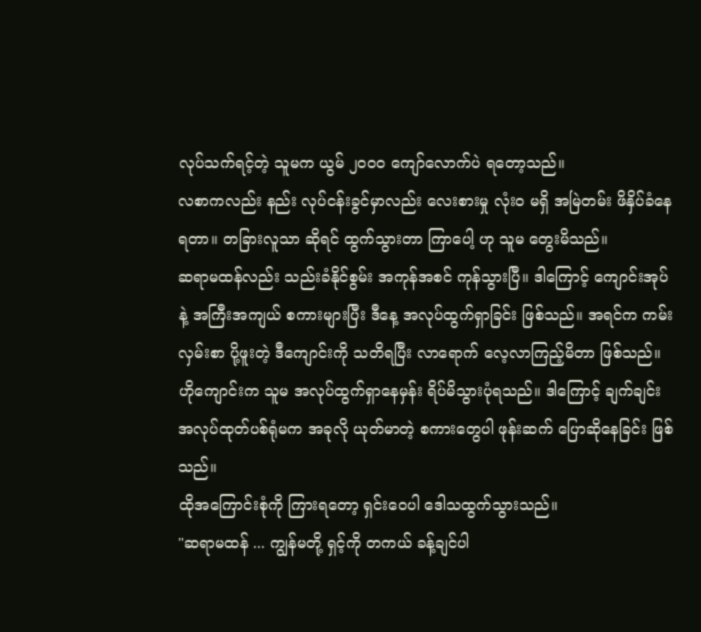လုပ်သက်ရင့်တဲ့ သူမက ယွမ် ၂၀၀၀ ကျော်လောက်ပဲ ရတော့သည်။
လစာကလည်း နည်း လုပ်ငန်းခွင်မှာလည်း လေးစားမှု လုံးဝ မရှိ အမြဲတမ်း ဖိနှိပ်ခံနေရတာ။ တခြားလူသာ ဆိုရင် ထွက်သွားတာ ကြာပေါ့ ဟု သူမ တွေးမိသည်။
ဆရာမထန်လည်း သည်းခံနိုင်စွမ်း အကုန်အစင် ကုန်သွားပြီ။ ဒါကြောင့် ကျောင်းအုပ်နဲ့ အကြီးအကျယ် စကားများပြီး ဒီနေ့ အလုပ်ထွက်ရှာခြင်း ဖြစ်သည်။ အရင်က ကမ်းလှမ်းစာ ပို့ဖူးတဲ့ ဒီကျောင်းကို သတိရပြီး လာရောက် လေ့လာကြည့်မိတာ ဖြစ်သည်။
ဟိုကျောင်းက သူမ အလုပ်ထွက်ရှာနေမှန်း ရိပ်မိသွားပုံရသည်။ ဒါကြောင့် ချက်ချင်း အလုပ်ထုတ်ပစ်ရုံမက အခုလို ယုတ်မာတဲ့ စကားတွေပါ ဖုန်းဆက် ပြောဆိုနေခြင်း ဖြစ်သည်။
ထိုအကြောင်းစုံကို ကြားရတော့ ရှင်းဝေပါ ဒေါသထွက်သွားသည်။
"ဆရာမထန် ... ကျွန်မတို့ ရှင့်ကို တကယ် ခန့်ချင်ပါ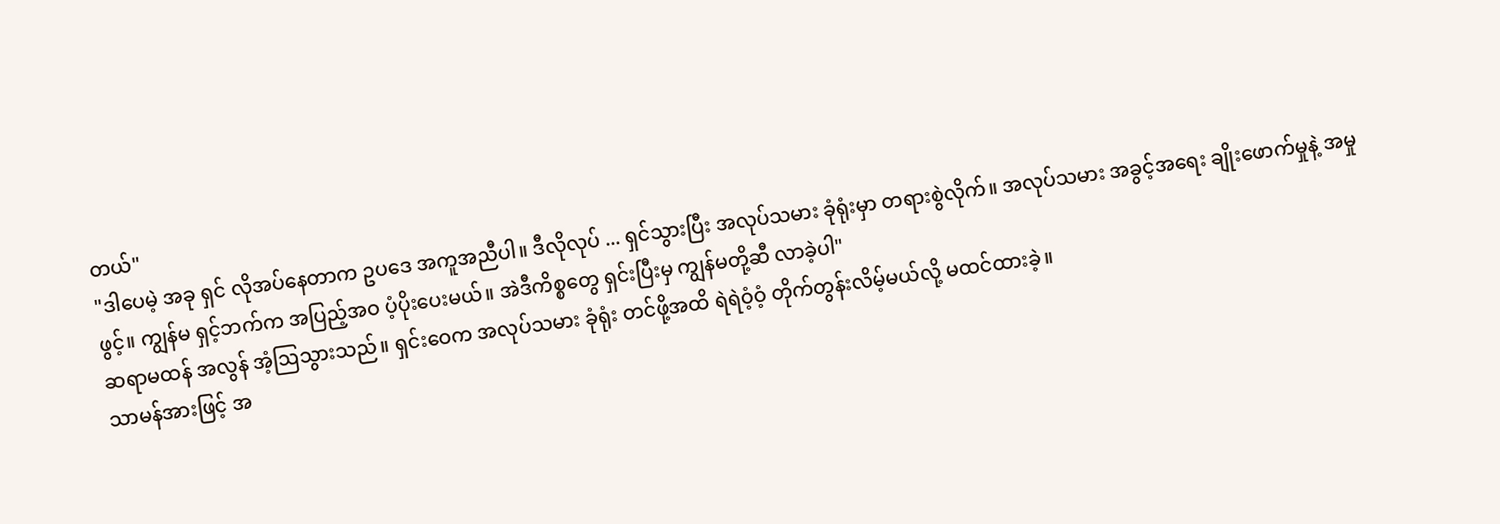တယ်"
"ဒါပေမဲ့ အခု ရှင် လိုအပ်နေတာက ဥပဒေ အကူအညီပါ။ ဒီလိုလုပ် ... ရှင်သွားပြီး အလုပ်သမား ခုံရုံးမှာ တရားစွဲလိုက်။ အလုပ်သမား အခွင့်အရေး ချိုးဖောက်မှုနဲ့ အမှုဖွင့်။ ကျွန်မ ရှင့်ဘက်က အပြည့်အဝ ပံ့ပိုးပေးမယ်။ အဲဒီကိစ္စတွေ ရှင်းပြီးမှ ကျွန်မတို့ဆီ လာခဲ့ပါ"
ဆရာမထန် အလွန် အံ့ဩသွားသည်။ ရှင်းဝေက အလုပ်သမား ခုံရုံး တင်ဖို့အထိ ရဲရဲဝံ့ဝံ့ တိုက်တွန်းလိမ့်မယ်လို့ မထင်ထားခဲ့။
သာမန်အားဖြင့် အ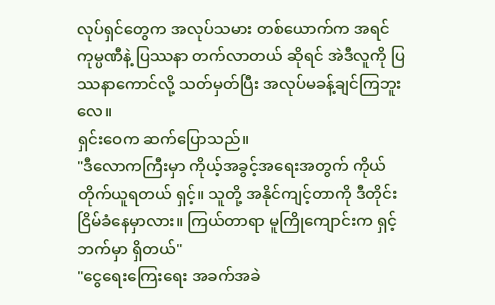လုပ်ရှင်တွေက အလုပ်သမား တစ်ယောက်က အရင် ကုမ္ပဏီနဲ့ ပြဿနာ တက်လာတယ် ဆိုရင် အဲဒီလူကို ပြဿနာကောင်လို့ သတ်မှတ်ပြီး အလုပ်မခန့်ချင်ကြဘူးလေ။
ရှင်းဝေက ဆက်ပြောသည်။
"ဒီလောကကြီးမှာ ကိုယ့်အခွင့်အရေးအတွက် ကိုယ်တိုက်ယူရတယ် ရှင့်။ သူတို့ အနိုင်ကျင့်တာကို ဒီတိုင်း ငြိမ်ခံနေမှာလား။ ကြယ်တာရာ မူကြိုကျောင်းက ရှင့်ဘက်မှာ ရှိတယ်"
"ငွေရေးကြေးရေး အခက်အခဲ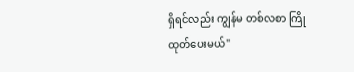ရှိရင်လည်း ကျွန်မ တစ်လစာ ကြိုထုတ်ပေးမယ်"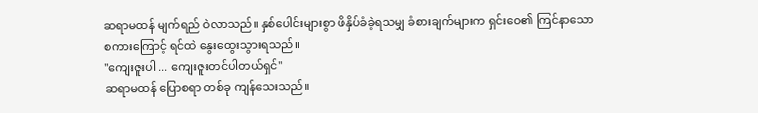ဆရာမထန် မျက်ရည် ဝဲလာသည်။ နှစ်ပေါင်းများစွာ ဖိနှိပ်ခံခဲ့ရသမျှ ခံစားချက်များက ရှင်းဝေ၏ ကြင်နာသော စကားကြောင့် ရင်ထဲ နွေးထွေးသွားရသည်။
"ကျေးဇူးပါ ... ကျေးဇူးတင်ပါတယ်ရှင်"
ဆရာမထန် ပြောစရာ တစ်ခု ကျန်သေးသည်။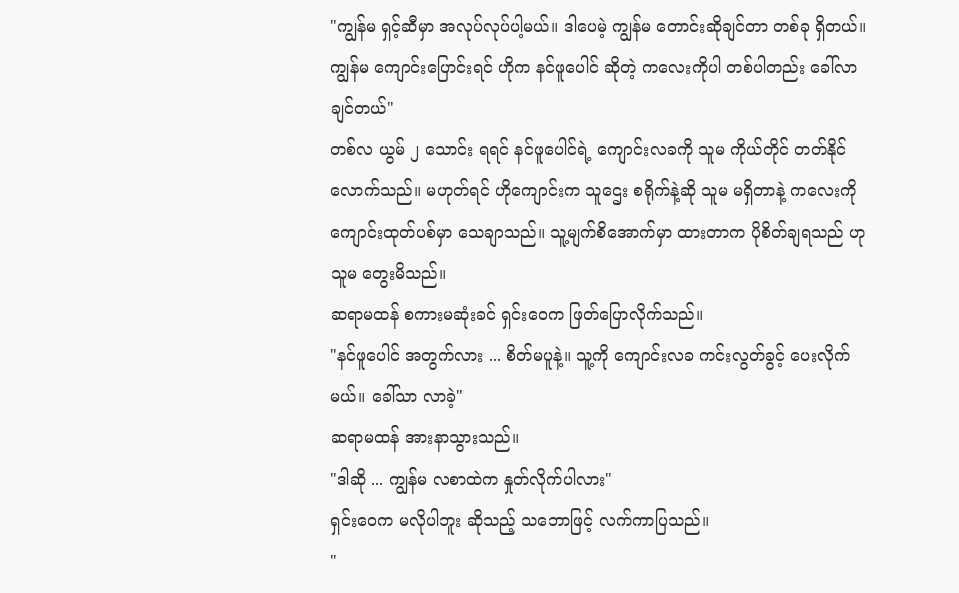"ကျွန်မ ရှင့်ဆီမှာ အလုပ်လုပ်ပါ့မယ်။ ဒါပေမဲ့ ကျွန်မ တောင်းဆိုချင်တာ တစ်ခု ရှိတယ်။ ကျွန်မ ကျောင်းပြောင်းရင် ဟိုက နင်ဖူပေါင် ဆိုတဲ့ ကလေးကိုပါ တစ်ပါတည်း ခေါ်လာချင်တယ်"
တစ်လ ယွမ် ၂ သောင်း ရရင် နင်ဖူပေါင်ရဲ့ ကျောင်းလခကို သူမ ကိုယ်တိုင် တတ်နိုင်လောက်သည်။ မဟုတ်ရင် ဟိုကျောင်းက သူဌေး စရိုက်နဲ့ဆို သူမ မရှိတာနဲ့ ကလေးကို ကျောင်းထုတ်ပစ်မှာ သေချာသည်။ သူ့မျက်စိအောက်မှာ ထားတာက ပိုစိတ်ချရသည် ဟု သူမ တွေးမိသည်။
ဆရာမထန် စကားမဆုံးခင် ရှင်းဝေက ဖြတ်ပြောလိုက်သည်။
"နင်ဖူပေါင် အတွက်လား ... စိတ်မပူနဲ့။ သူ့ကို ကျောင်းလခ ကင်းလွတ်ခွင့် ပေးလိုက်မယ်။ ခေါ်သာ လာခဲ့"
ဆရာမထန် အားနာသွားသည်။
"ဒါဆို ... ကျွန်မ လစာထဲက နှုတ်လိုက်ပါလား"
ရှင်းဝေက မလိုပါဘူး ဆိုသည့် သဘောဖြင့် လက်ကာပြသည်။
"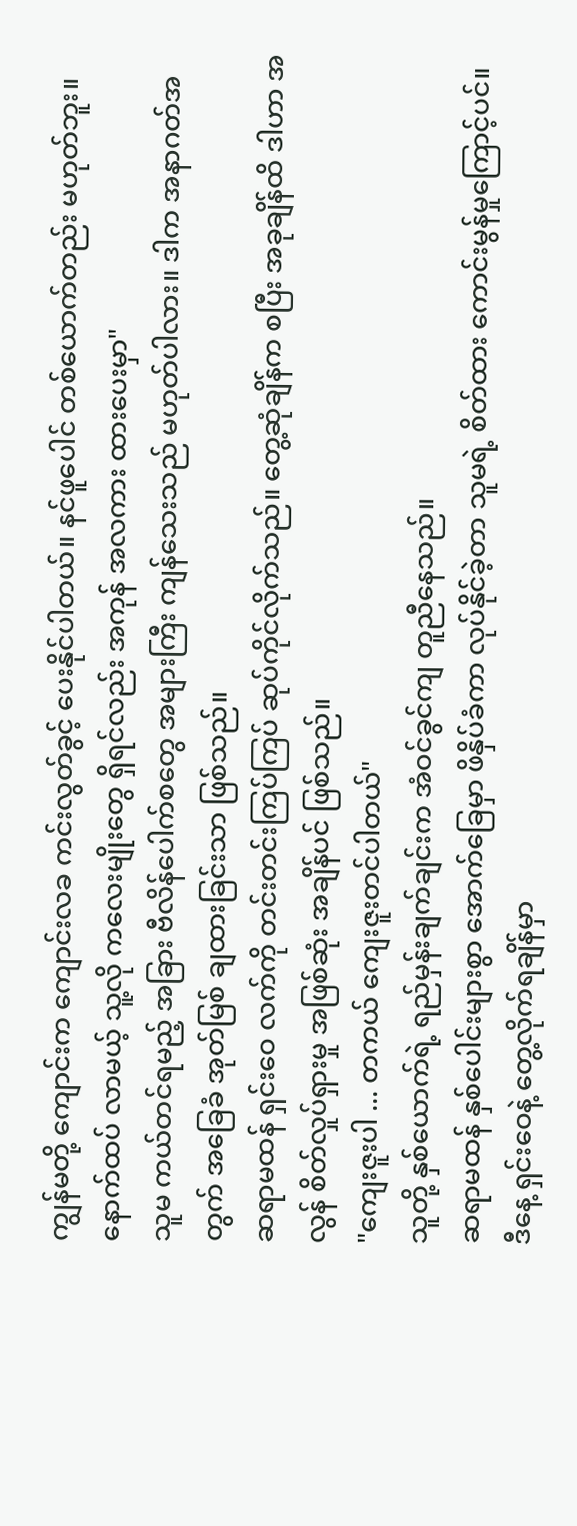ကျွန်မတို့ ကျောင်းက ကျောင်းလခ ကင်းလွတ်ခွင့် ပေးနိုင်ပါတယ်။ နင်ဖူပေါင် တစ်ယောက်တည်း မဟုတ်ဘူး။ နောက်ထပ် လာမယ့် သူ့လို ကလေးမျိုးတွေ ရှိရင်လည်း အကုန် အလကား ထားပေးမှာ"
သူမ ကယ်တင်ရမည့် အခြား ဗီလိန်ပေါက်စတွေ အများကြီး ကျန်သေးသည် မဟုတ်ပါလား။ ဒါက အနာဂတ်အတွက် အခြေခံ အုတ်မြစ် ချထားခြင်းသာ ဖြစ်သည်။
ဆရာမထန် ရှင်းဝေ လက်ကို တင်းတင်းကြပ်ကြပ် ဆုပ်ကိုင်လိုက်သည်။ တွေ့ဆုံချိန်က စပြီး အခုချိန်ထိ ဒါဟာ အလွန် စိတ်လှုပ်ရှားမှု အဖြစ်ဆုံး အချိန်ပင် ဖြစ်သည်။
"ကျေးဇူးပါ ... တကယ် ကျေးဇူးတင်ပါတယ်"
သူတို့ နှစ်ယောက်ရဲ့ ရည်မှန်းချက်ချင်းက အံဝင်ခွင်ကျ တူညီနေသည်။
ဆရာမထန် နှစ်ပေါင်းများစွာ အောက်ခြေမှာ ဖိနှိပ်ခံကာ လုပ်နိုင်ခဲ့တာ သူမရဲ့ စိတ်ထား ကောင်းမွန်မှုကြောင့်ပင်။
ဒီနေ့ ရှင်းဝေနဲ့ တွေ့လိုက်ရချိန်မှာ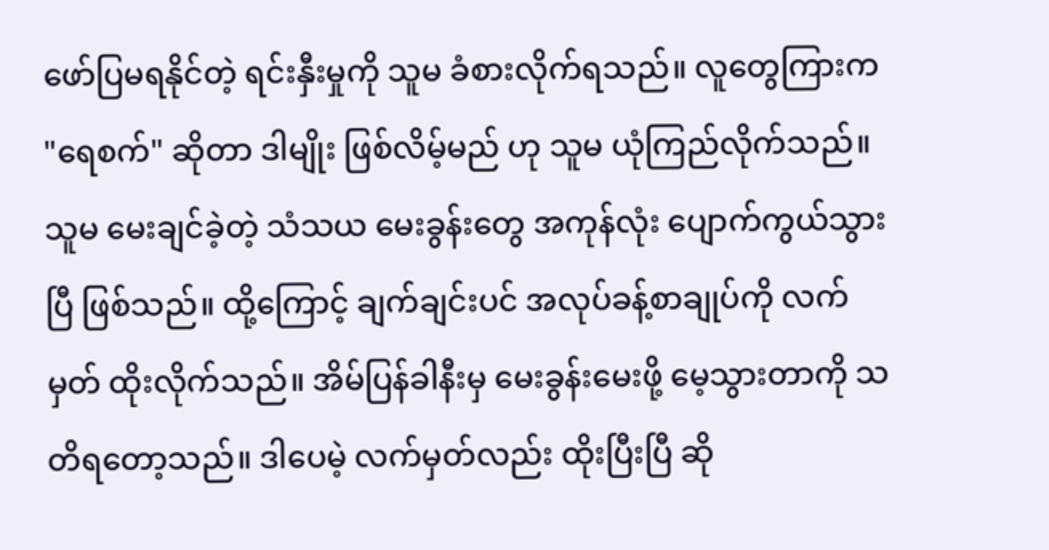ဖော်ပြမရနိုင်တဲ့ ရင်းနှီးမှုကို သူမ ခံစားလိုက်ရသည်။ လူတွေကြားက "ရေစက်" ဆိုတာ ဒါမျိုး ဖြစ်လိမ့်မည် ဟု သူမ ယုံကြည်လိုက်သည်။
သူမ မေးချင်ခဲ့တဲ့ သံသယ မေးခွန်းတွေ အကုန်လုံး ပျောက်ကွယ်သွားပြီ ဖြစ်သည်။ ထို့ကြောင့် ချက်ချင်းပင် အလုပ်ခန့်စာချုပ်ကို လက်မှတ် ထိုးလိုက်သည်။ အိမ်ပြန်ခါနီးမှ မေးခွန်းမေးဖို့ မေ့သွားတာကို သတိရတော့သည်။ ဒါပေမဲ့ လက်မှတ်လည်း ထိုးပြီးပြီ ဆို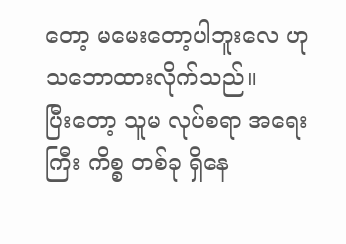တော့ မမေးတော့ပါဘူးလေ ဟု သဘောထားလိုက်သည်။
ပြီးတော့ သူမ လုပ်စရာ အရေးကြီး ကိစ္စ တစ်ခု ရှိနေ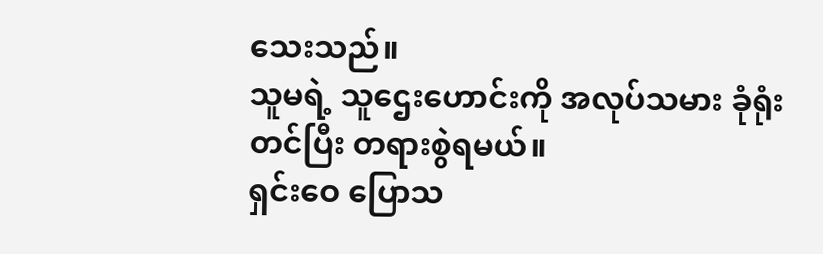သေးသည်။
သူမရဲ့ သူဌေးဟောင်းကို အလုပ်သမား ခုံရုံး တင်ပြီး တရားစွဲရမယ်။
ရှင်းဝေ ပြောသ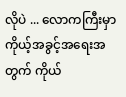လိုပဲ ... လောကကြီးမှာ ကိုယ့်အခွင့်အရေးအတွက် ကိုယ်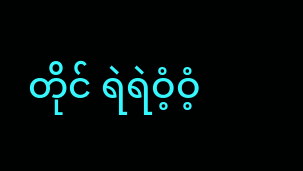တိုင် ရဲရဲဝံ့ဝံ့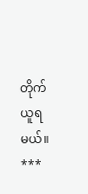တိုက်ယူရမယ်။
***